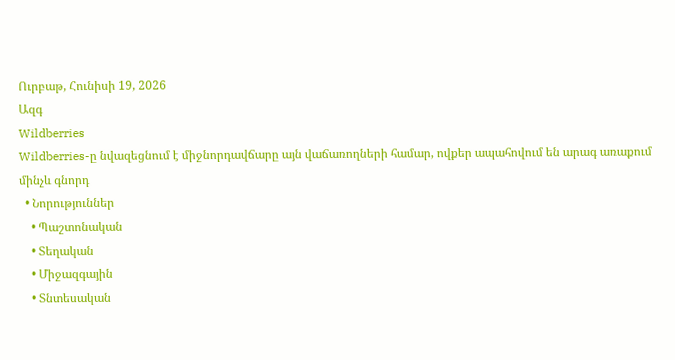Ուրբաթ, Հունիսի 19, 2026
Ազգ
Wildberries
Wildberries-ը նվազեցնում է միջնորդավճարը այն վաճառողների համար, ովքեր ապահովում են արագ առաքում մինչև գնորդ
  • Նորություններ
    • Պաշտոնական
    • Տեղական
    • Միջազգային
    • Տնտեսական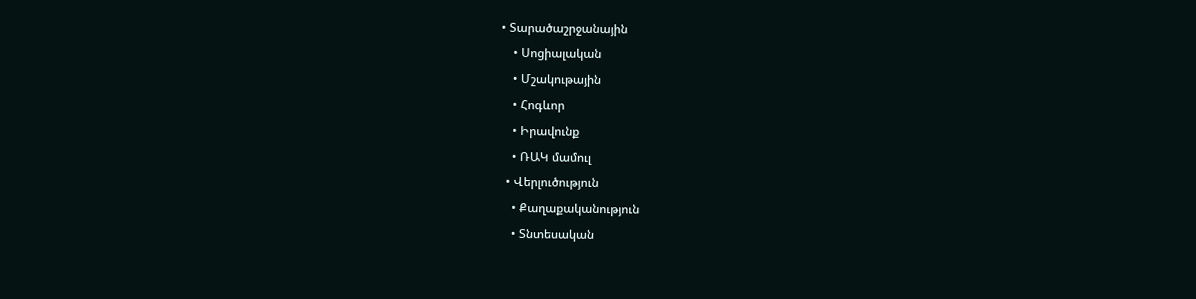• Տարածաշրջանային
    • Սոցիալական
    • Մշակութային
    • Հոգևոր
    • Իրավունք
    • ՌԱԿ մամուլ
  • Վերլուծություն
    • Քաղաքականություն
    • Տնտեսական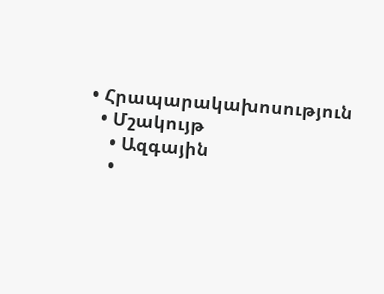• Հրապարակախոսություն
  • Մշակույթ
    • Ազգային
    •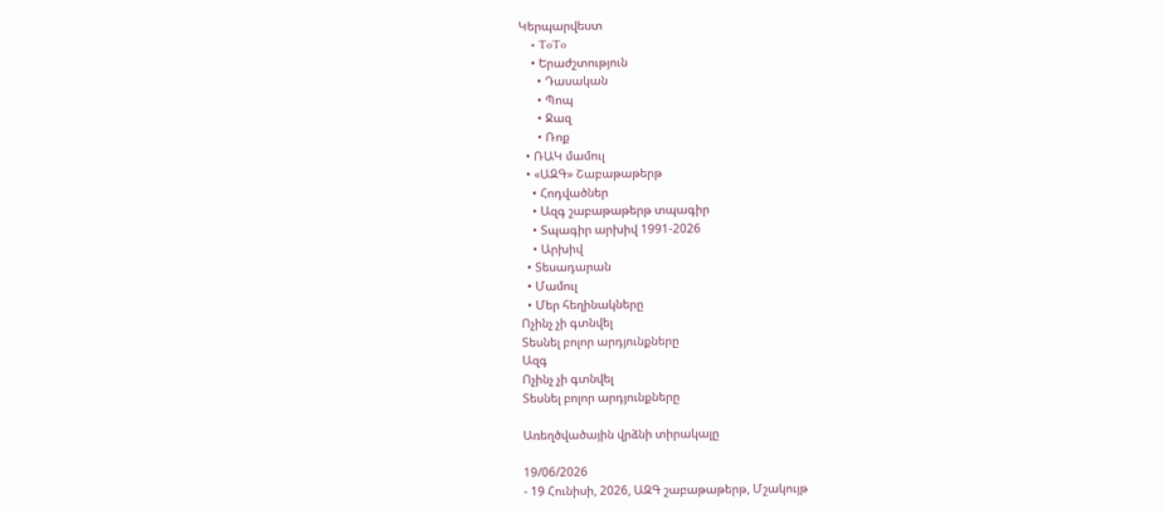Կերպարվեստ
    • ToTo
    • Երաժշտություն
      • Դասական
      • Պոպ
      • Ջազ
      • Ռոք
  • ՌԱԿ մամուլ
  • «ԱԶԳ» Շաբաթաթերթ
    • Հոդվածներ
    • Ազգ շաբաթաթերթ տպագիր
    • Տպագիր արխիվ 1991-2026
    • Արխիվ
  • Տեսադարան
  • Մամուլ
  • Մեր հեղինակները
Ոչինչ չի գտնվել
Տեսնել բոլոր արդյունքները
Ազգ
Ոչինչ չի գտնվել
Տեսնել բոլոր արդյունքները

Առեղծվածային վրձնի տիրակալը

19/06/2026
- 19 Հունիսի, 2026, ԱԶԳ շաբաթաթերթ, Մշակույթ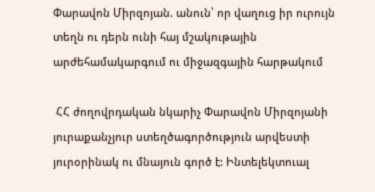Փարավոն Միրզոյան. անուն՝ որ վաղուց իր ուրույն տեղն ու դերն ունի հայ մշակութային արժեհամակարգում ու միջազգային հարթակում

 ՀՀ ժողովրդական նկարիչ Փարավոն Միրզոյանի յուրաքանչյուր ստեղծագործություն արվեստի յուրօրինակ ու մնայուն գործ է: Ինտելեկտուալ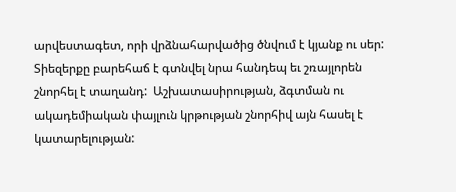արվեստագետ, որի վրձնահարվածից ծնվում է կյանք ու սեր: Տիեզերքը բարեհաճ է գտնվել նրա հանդեպ եւ շռայլորեն շնորհել է տաղանդ:  Աշխատասիրության, ձգտման ու ակադեմիական փայլուն կրթության շնորհիվ այն հասել է կատարելության: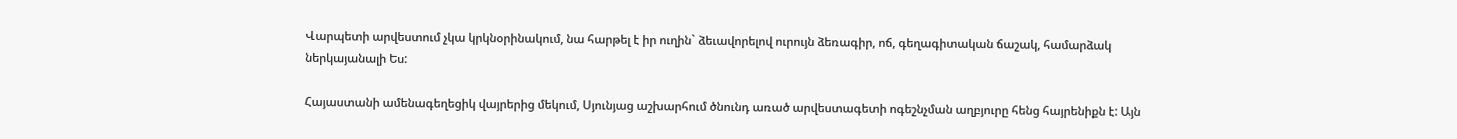Վարպետի արվեստում չկա կրկնօրինակում, նա հարթել է իր ուղին` ձեւավորելով ուրույն ձեռագիր, ոճ, գեղագիտական ճաշակ, համարձակ ներկայանալի Ես:

Հայաստանի ամենագեղեցիկ վայրերից մեկում, Սյունյաց աշխարհում ծնունդ առած արվեստագետի ոգեշնչման աղբյուրը հենց հայրենիքն է: Այն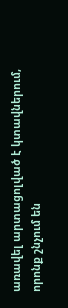առավել արտացոլված է կտավներում, որոնք շնչում են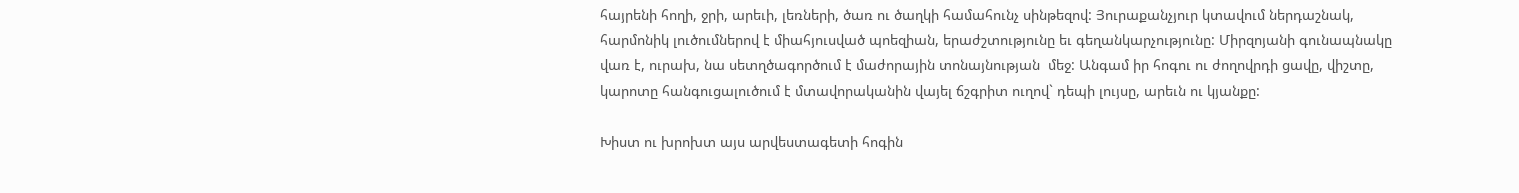հայրենի հողի, ջրի, արեւի, լեռների, ծառ ու ծաղկի համահունչ սինթեզով: Յուրաքանչյուր կտավում ներդաշնակ, հարմոնիկ լուծումներով է միահյուսված պոեզիան, երաժշտությունը եւ գեղանկարչությունը: Միրզոյանի գունապնակը վառ է, ուրախ, նա սետղծագործում է մաժորային տոնայնության  մեջ: Անգամ իր հոգու ու ժողովրդի ցավը, վիշտը, կարոտը հանգուցալուծում է մտավորականին վայել ճշգրիտ ուղով` դեպի լույսը, արեւն ու կյանքը:

Խիստ ու խրոխտ այս արվեստագետի հոգին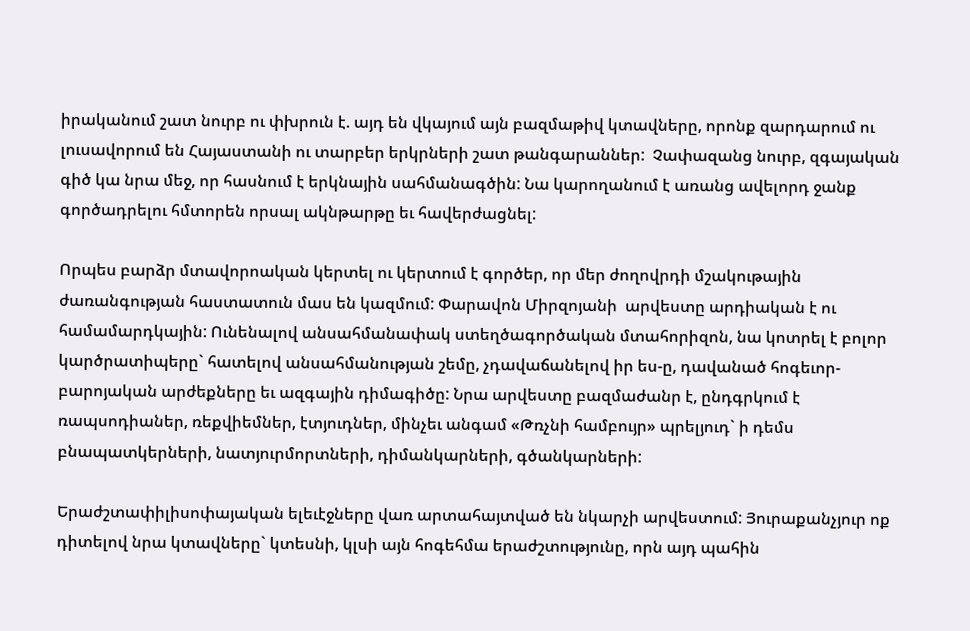իրականում շատ նուրբ ու փխրուն է. այդ են վկայում այն բազմաթիվ կտավները, որոնք զարդարում ու լուսավորում են Հայաստանի ու տարբեր երկրների շատ թանգարաններ:  Չափազանց նուրբ, զգայական գիծ կա նրա մեջ, որ հասնում է երկնային սահմանագծին: Նա կարողանում է առանց ավելորդ ջանք գործադրելու հմտորեն որսալ ակնթարթը եւ հավերժացնել:

Որպես բարձր մտավորոական կերտել ու կերտում է գործեր, որ մեր ժողովրդի մշակութային ժառանգության հաստատուն մաս են կազմում: Փարավոն Միրզոյանի  արվեստը արդիական է ու համամարդկային: Ունենալով անսահմանափակ ստեղծագործական մտահորիզոն, նա կոտրել է բոլոր կարծրատիպերը` հատելով անսահմանության շեմը, չդավաճանելով իր ես-ը, դավանած հոգեւոր- բարոյական արժեքները եւ ազգային դիմագիծը: Նրա արվեստը բազմաժանր է, ընդգրկում է ռապսոդիաներ, ռեքվիեմներ, էտյուդներ, մինչեւ անգամ «Թռչնի համբույր» պրելյուդ` ի դեմս բնապատկերների, նատյուրմորտների, դիմանկարների, գծանկարների:

Երաժշտափիլիսոփայական ելեւէջները վառ արտահայտված են նկարչի արվեստում: Յուրաքանչյուր ոք դիտելով նրա կտավները` կտեսնի, կլսի այն հոգեհմա երաժշտությունը, որն այդ պահին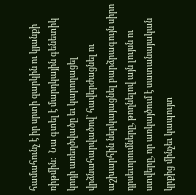համահունչ է իր սրտի զարկին ու կյանքի ռիթմին:  Նա գտել է մարդկային գենետիկ կոդի առեղծվածը եւ կարողացել վրձնահարվածով` հավերժացնել ու աշխարհին ներկայացնել բարձրագույն սիրո դրսեւորումները, թողնելով այն լույսն ու ստվերը, որ առկայծում է սատանայական կրքից մինչեւ կապույտ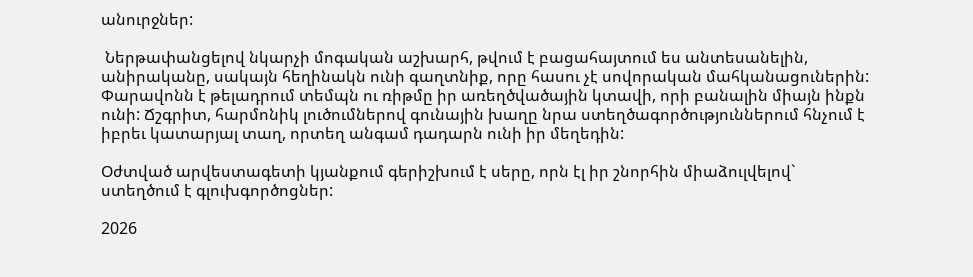անուրջներ:

 Ներթափանցելով նկարչի մոգական աշխարհ, թվում է բացահայտում ես անտեսանելին, անիրականը, սակայն հեղինակն ունի գաղտնիք, որը հասու չէ սովորական մահկանացուներին: Փարավոնն է թելադրում տեմպն ու ռիթմը իր առեղծվածային կտավի, որի բանալին միայն ինքն ունի: Ճշգրիտ, հարմոնիկ լուծումներով գունային խաղը նրա ստեղծագործություններում հնչում է իբրեւ կատարյալ տաղ, որտեղ անգամ դադարն ունի իր մեղեդին:

Օժտված արվեստագետի կյանքում գերիշխում է սերը, որն էլ իր շնորհին միաձուլվելով` ստեղծում է գլուխգործոցներ:

2026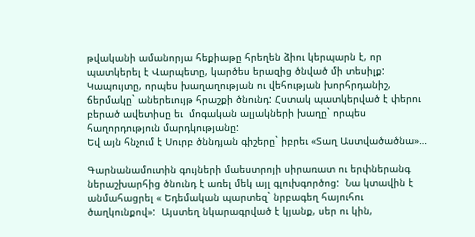թվականի ամանորյա հեքիաթը հրեղեն ձիու կերպարն է, որ պատկերել է Վարպետը, կարծես երազից ծնված մի տեսիլք: Կապույտը, որպես խաղաղության ու վեհության խորհրդանիշ, ճերմակը` աներեւույթ հրաշքի ծնունդ: Հստակ պատկերված է փերու բերած ավետիսը եւ  մոգական ալյակների խաղը` որպես հաղորդություն մարդկությանը:
Եվ այն հնչում է Սուրբ ծննդյան գիշերը` իբրեւ «Տաղ Աստվածածնա»…

Գարնանամուտին գույների մաեստրոյի սիրառատ ու երփներանգ ներաշխարհից ծնունդ է առել մեկ այլ գլուխգործոց:  Նա կտավին է անմահացրել « Եդեմական պարտեզ` նրբագեղ հայուհու ծաղկունքով»:  Այստեղ նկարագրված է կյանք, սեր ու կին,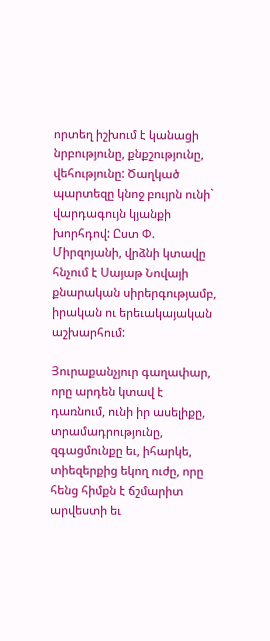որտեղ իշխում է կանացի նրբությունը, քնքշությունը, վեհությունը: Ծաղկած պարտեզը կնոջ բույրն ունի` վարդագույն կյանքի խորհդով: Ըստ Փ. Միրզոյանի, վրձնի կտավը հնչում է Սայաթ Նովայի քնարական սիրերգությամբ, իրական ու երեւակայական աշխարհում:

Յուրաքանչյուր գաղափար, որը արդեն կտավ է դառնում, ունի իր ասելիքը, տրամադրությունը, զգացմունքը եւ, իհարկե, տիեզերքից եկող ուժը, որը հենց հիմքն է ճշմարիտ արվեստի եւ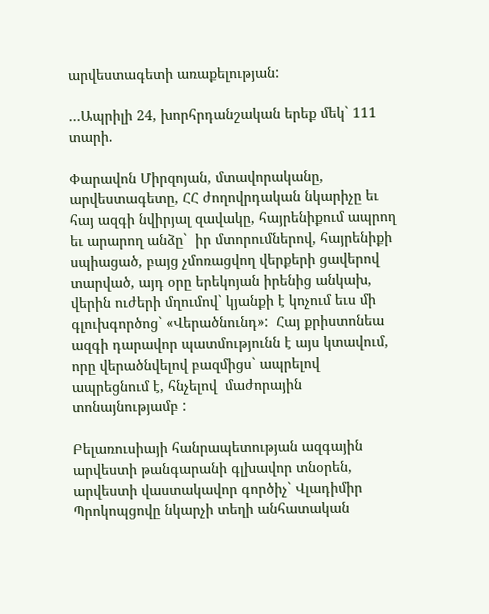արվեստագետի առաքելության:

…Ապրիլի 24, խորհրդանշական երեք մեկ` 111 տարի.

Փարավոն Միրզոյան, մտավորականը, արվեստագետը, ՀՀ ժողովրդական նկարիչը եւ հայ ազգի նվիրյալ զավակը, հայրենիքում ապրող եւ արարող անձը`  իր մտորումներով, հայրենիքի սպիացած, բայց չմոռացվող վերքերի ցավերով տարված, այդ օրը երեկոյան իրենից անկախ, վերին ուժերի մղումով` կյանքի է կոչում եւս մի գլուխգործոց` «Վերածնունդ»:  Հայ քրիստոնեա ազգի դարավոր պատմությունն է այս կտավում, որը վերածնվելով բազմիցս` ապրելով ապրեցնում է, հնչելով  մաժորային տոնայնությամբ :

Բելառուսիայի հանրապետության ազգային արվեստի թանգարանի գլխավոր տնօրեն, արվեստի վաստակավոր գործիչ` Վլադիմիր Պրոկոպցովը նկարչի տեղի անհատական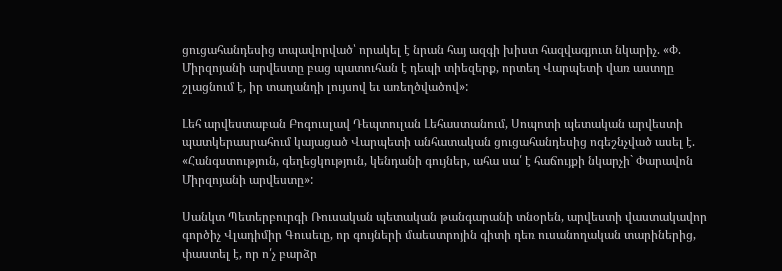ցուցահանդեսից տպավորված՝ որակել է նրան հայ ազգի խիստ հազվագյուտ նկարիչ. «Փ. Միրզոյանի արվեստը բաց պատուհան է դեպի տիեզերք, որտեղ Վարպետի վառ աստղը շլացնում է, իր տաղանդի լույսով եւ առեղծվածով»:

Լեհ արվեստաբան Բոգուսլավ Դեպտուլան Լեհաստանում, Սոպոտի պետական արվեստի պատկերասրահում կայացած Վարպետի անհատական ցուցահանդեսից ոգեշնչված ասել է. «Հանգստություն, գեղեցկություն, կենդանի գույներ, ահա սա՛ է հաճույքի նկարչի` Փարավոն Միրզոյանի արվեստը»:

Սանկտ Պետերբուրգի Ռուսական պետական թանգարանի տնօրեն, արվեստի վաստակավոր գործիչ Վլադիմիր Գուսեւը, որ գույների մաեստրոյին գիտի դեռ ուսանողական տարիներից, փաստել է, որ ո՛չ բարձր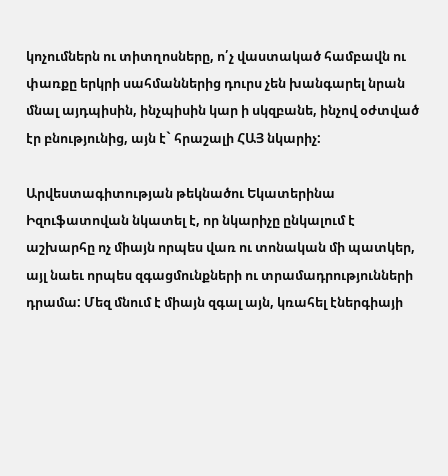կոչումներն ու տիտղոսները, ո՛չ վաստակած համբավն ու փառքը երկրի սահմաններից դուրս չեն խանգարել նրան մնալ այդպիսին, ինչպիսին կար ի սկզբանե, ինչով օժտված էր բնությունից, այն է` հրաշալի ՀԱՅ նկարիչ:

Արվեստագիտության թեկնածու Եկատերինա Իզուֆատովան նկատել է, որ նկարիչը ընկալում է աշխարհը ոչ միայն որպես վառ ու տոնական մի պատկեր, այլ նաեւ որպես զգացմունքների ու տրամադրությունների դրամա: Մեզ մնում է միայն զգալ այն, կռահել էներգիայի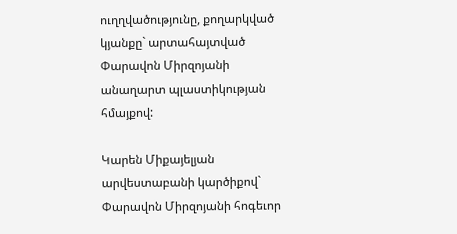ուղղվածությունը, քողարկված կյանքը` արտահայտված Փարավոն Միրզոյանի անաղարտ պլաստիկության հմայքով:

Կարեն Միքայելյան արվեստաբանի կարծիքով` Փարավոն Միրզոյանի հոգեւոր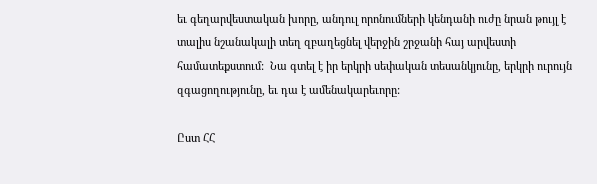եւ գեղարվեստական խորը, անդուլ որոնումների կենդանի ուժը նրան թույլ է տալիս նշանակալի տեղ զբաղեցնել վերջին շրջանի հայ արվեստի համատեքստում:  Նա գտել է իր երկրի սեփական տեսանկյունը, երկրի ուրույն զգացողությունը, եւ դա է ամենակարեւորը:

Ըստ ՀՀ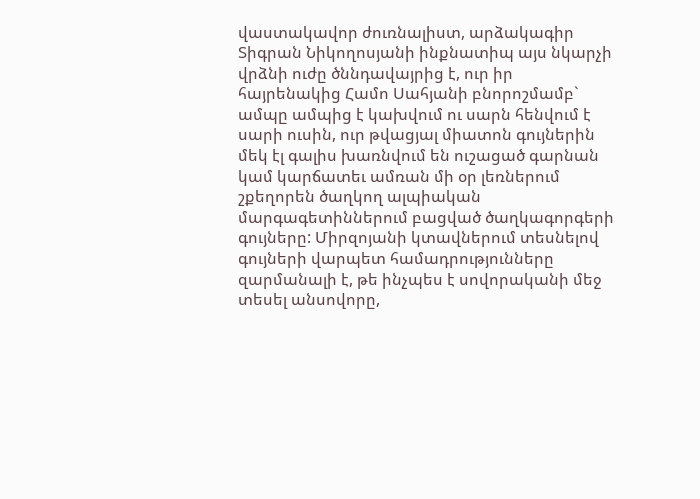վաստակավոր ժուռնալիստ, արձակագիր Տիգրան Նիկողոսյանի ինքնատիպ այս նկարչի վրձնի ուժը ծննդավայրից է, ուր իր հայրենակից Համո Սահյանի բնորոշմամբ` ամպը ամպից է կախվում ու սարն հենվում է սարի ուսին, ուր թվացյալ միատոն գույներին մեկ էլ գալիս խառնվում են ուշացած գարնան կամ կարճատեւ ամռան մի օր լեռներում շքեղորեն ծաղկող ալպիական մարգագետիններում բացված ծաղկագորգերի գույները: Միրզոյանի կտավներում տեսնելով գույների վարպետ համադրությունները զարմանալի է, թե ինչպես է սովորականի մեջ տեսել անսովորը,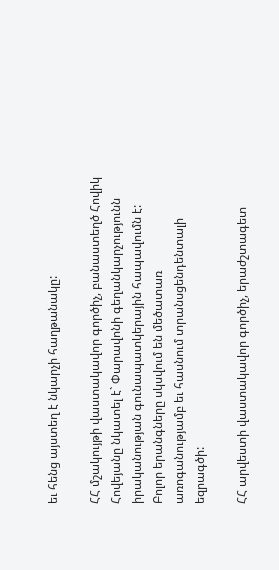եւ հենց այստեղ է նկարչի հաղթանակը:

ՀՀ մշակույթի վաստակավոր գործիչ, բանաստեղծ Հովիկ Հովեյանը նկատել է` Փարավոնի գեղանկարչությունն իրականության գունապատկերային հապավումն է: Բոլոր երանգները սկսվում են մեծատառ առոգանությամբ եւ հասնում տրանսցենդենտալի եզրագծի:

ՀՀ արվեստի վաստակավոր գործիչ, երաժշտագետ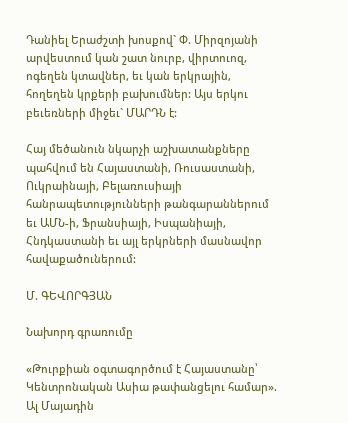Դանիել Երաժշտի խոսքով` Փ. Միրզոյանի արվեստում կան շատ նուրբ, վիրտուոզ, ոգեղեն կտավներ, եւ կան երկրային, հողեղեն կրքերի բախումներ: Այս երկու բեւեռների միջեւ` ՄԱՐԴՆ է:

Հայ մեծանուն նկարչի աշխատանքները պահվում են Հայաստանի, Ռուսաստանի, Ուկրաինայի, Բելառուսիայի հանրապետությունների թանգարաններում եւ ԱՄՆ-ի, Ֆրանսիայի, Իսպանիայի, Հնդկաստանի եւ այլ երկրների մասնավոր հավաքածուներում:

Մ. ԳԵՎՈՐԳՅԱՆ

Նախորդ գրառումը

«Թուրքիան օգտագործում է Հայաստանը՝ Կենտրոնական Ասիա թափանցելու համար». Ալ Մայադին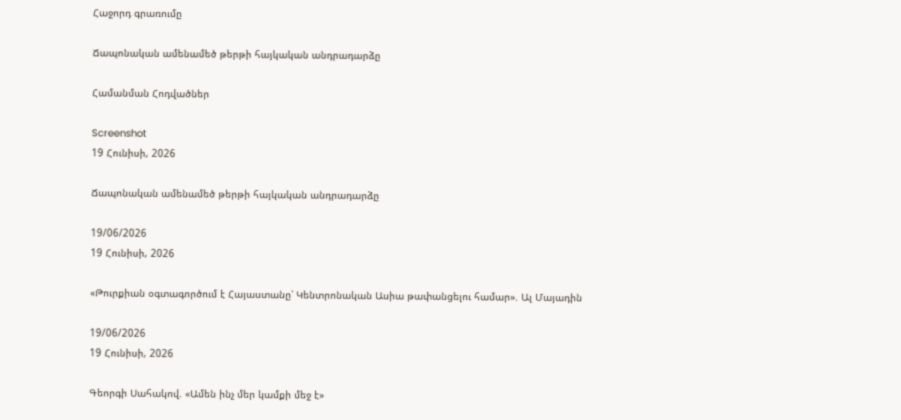Հաջորդ գրառումը

Ճապոնական ամենամեծ թերթի հայկական անդրադարձը

Համանման Հոդվածներ

Screenshot
19 Հունիսի, 2026

Ճապոնական ամենամեծ թերթի հայկական անդրադարձը

19/06/2026
19 Հունիսի, 2026

«Թուրքիան օգտագործում է Հայաստանը՝ Կենտրոնական Ասիա թափանցելու համար». Ալ Մայադին

19/06/2026
19 Հունիսի, 2026

Գեորգի Սահակով. «Ամեն ինչ մեր կամքի մեջ է»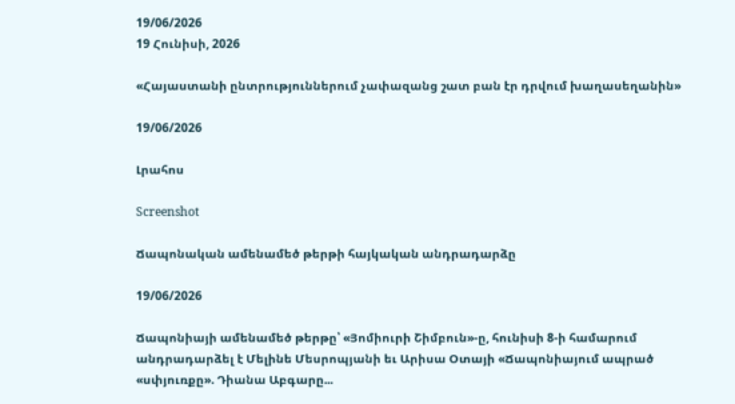19/06/2026
19 Հունիսի, 2026

«Հայաստանի ընտրություններում չափազանց շատ բան էր դրվում խաղասեղանին»

19/06/2026

Լրահոս

Screenshot

Ճապոնական ամենամեծ թերթի հայկական անդրադարձը

19/06/2026

Ճապոնիայի ամենամեծ թերթը՝ «Յոմիուրի Շիմբուն»-ը, հունիսի 8-ի համարում անդրադարձել է Մելինե Մեսրոպյանի եւ Արիսա Օտայի «Ճապոնիայում ապրած «սփյուռքը». Դիանա Աբգարը...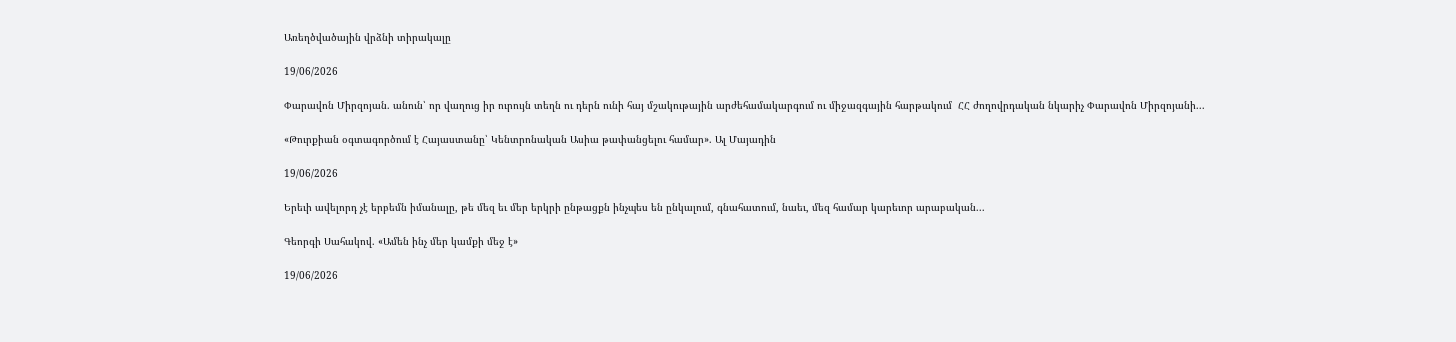Առեղծվածային վրձնի տիրակալը

19/06/2026

Փարավոն Միրզոյան. անուն՝ որ վաղուց իր ուրույն տեղն ու դերն ունի հայ մշակութային արժեհամակարգում ու միջազգային հարթակում  ՀՀ ժողովրդական նկարիչ Փարավոն Միրզոյանի...

«Թուրքիան օգտագործում է Հայաստանը՝ Կենտրոնական Ասիա թափանցելու համար». Ալ Մայադին

19/06/2026

Երեւի ավելորդ չէ երբեմն իմանալը, թե մեզ եւ մեր երկրի ընթացքն ինչպես են ընկալում, գնահատում, նաեւ, մեզ համար կարեւոր արաբական...

Գեորգի Սահակով. «Ամեն ինչ մեր կամքի մեջ է»

19/06/2026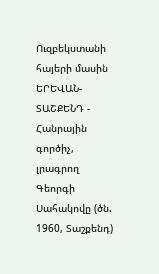Ուզբեկստանի հայերի մասին ԵՐԵՎԱՆ-ՏԱՇՔԵՆԴ - Հանրային գործիչ, լրագրող Գեորգի Սահակովը (ծն. 1960, Տաշքենդ)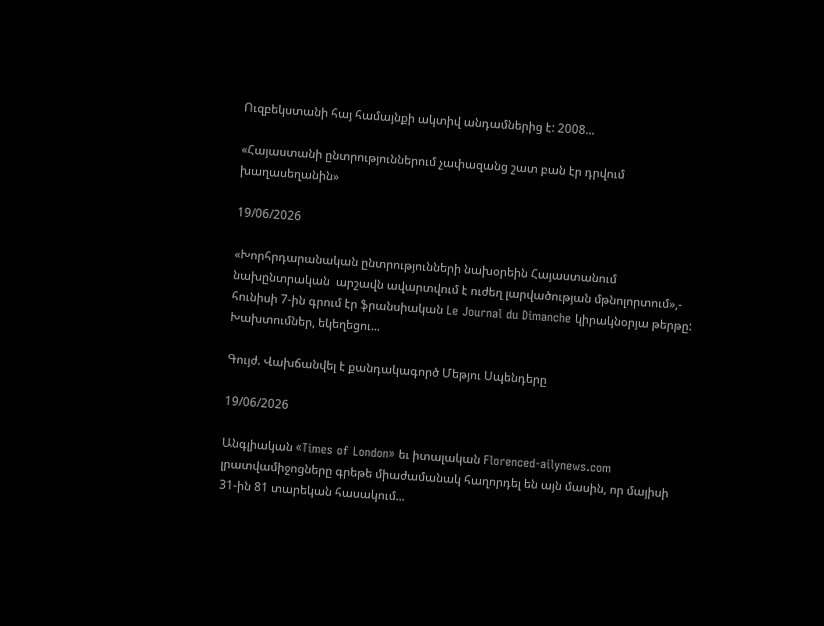Ուզբեկստանի հայ համայնքի ակտիվ անդամներից է: 2008...

«Հայաստանի ընտրություններում չափազանց շատ բան էր դրվում խաղասեղանին»

19/06/2026

«Խորհրդարանական ընտրությունների նախօրեին Հայաստանում նախընտրական  արշավն ավարտվում է ուժեղ լարվածության մթնոլորտում»,- հունիսի 7-ին գրում էր ֆրանսիական Le Journal du Dimanche կիրակնօրյա թերթը: Խախտումներ, եկեղեցու...

Գույժ. Վախճանվել է քանդակագործ Մեթյու Սպենդերը

19/06/2026

Անգլիական «Times of London» եւ իտալական Florenced-ailynews.com լրատվամիջոցները գրեթե միաժամանակ հաղորդել են այն մասին, որ մայիսի 31-ին 81 տարեկան հասակում...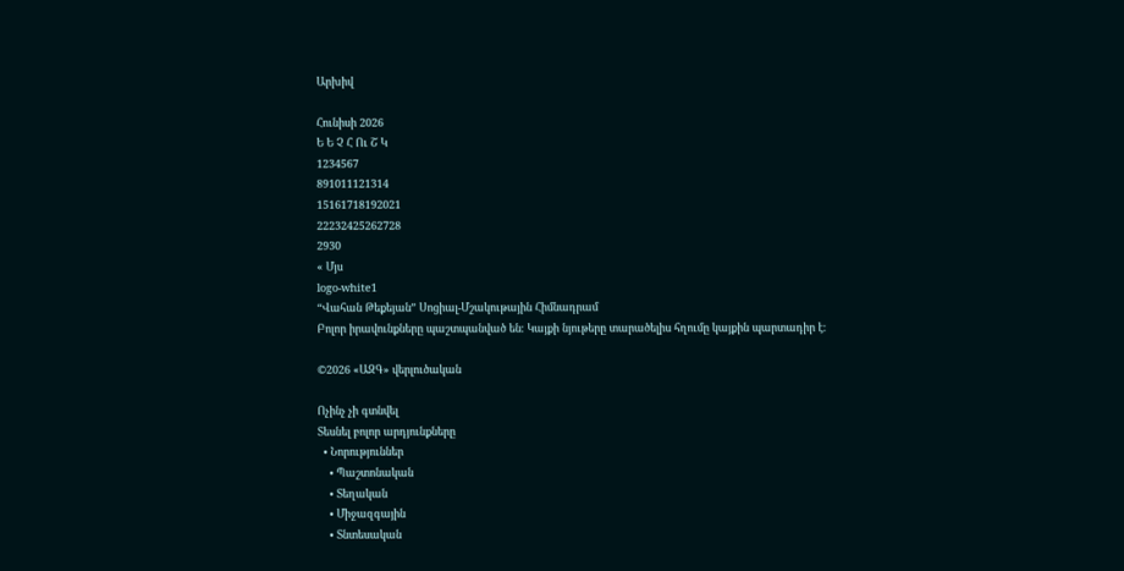Արխիվ

Հունիսի 2026
Ե Ե Չ Հ Ու Շ Կ
1234567
891011121314
15161718192021
22232425262728
2930
« Մյս
logo-white1
“Վահան Թեքեյան” Սոցիալ-Մշակութային Հիմնադրամ
Բոլոր իրավունքները պաշտպանված են։ Կայքի նյութերը տարածելիս հղումը կայքին պարտադիր է։

©2026 «ԱԶԳ» վերլուծական

Ոչինչ չի գտնվել
Տեսնել բոլոր արդյունքները
  • Նորություններ
    • Պաշտոնական
    • Տեղական
    • Միջազգային
    • Տնտեսական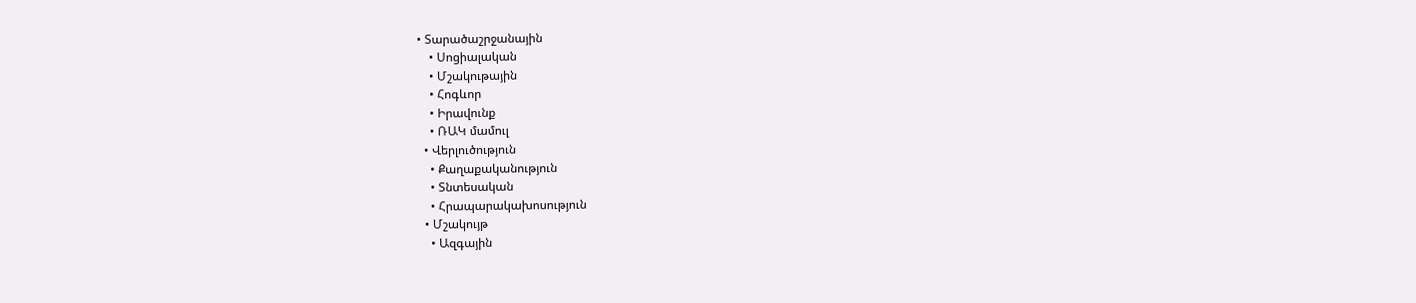• Տարածաշրջանային
    • Սոցիալական
    • Մշակութային
    • Հոգևոր
    • Իրավունք
    • ՌԱԿ մամուլ
  • Վերլուծություն
    • Քաղաքականություն
    • Տնտեսական
    • Հրապարակախոսություն
  • Մշակույթ
    • Ազգային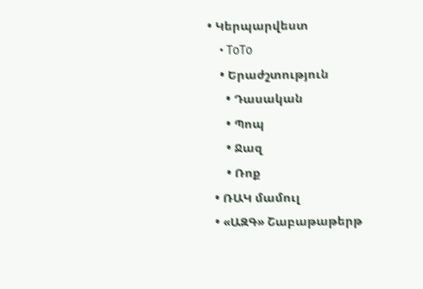• Կերպարվեստ
    • ToTo
    • Երաժշտություն
      • Դասական
      • Պոպ
      • Ջազ
      • Ռոք
  • ՌԱԿ մամուլ
  • «ԱԶԳ» Շաբաթաթերթ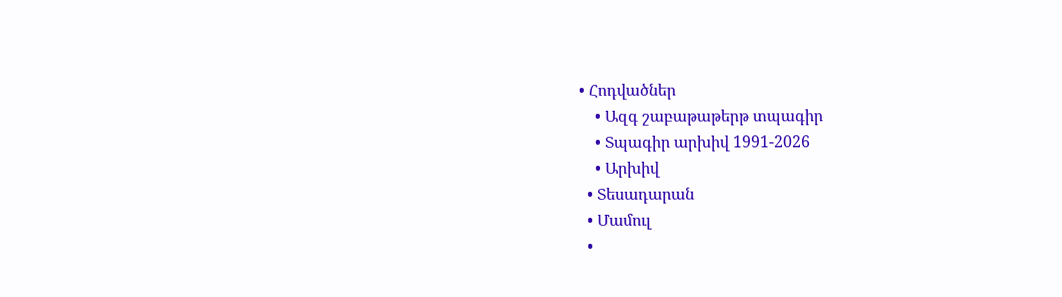• Հոդվածներ
    • Ազգ շաբաթաթերթ տպագիր
    • Տպագիր արխիվ 1991-2026
    • Արխիվ
  • Տեսադարան
  • Մամուլ
  •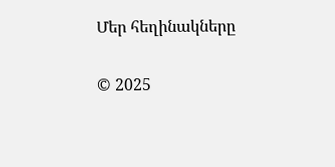Մեր հեղինակները

© 2025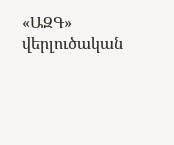«ԱԶԳ» վերլուծական